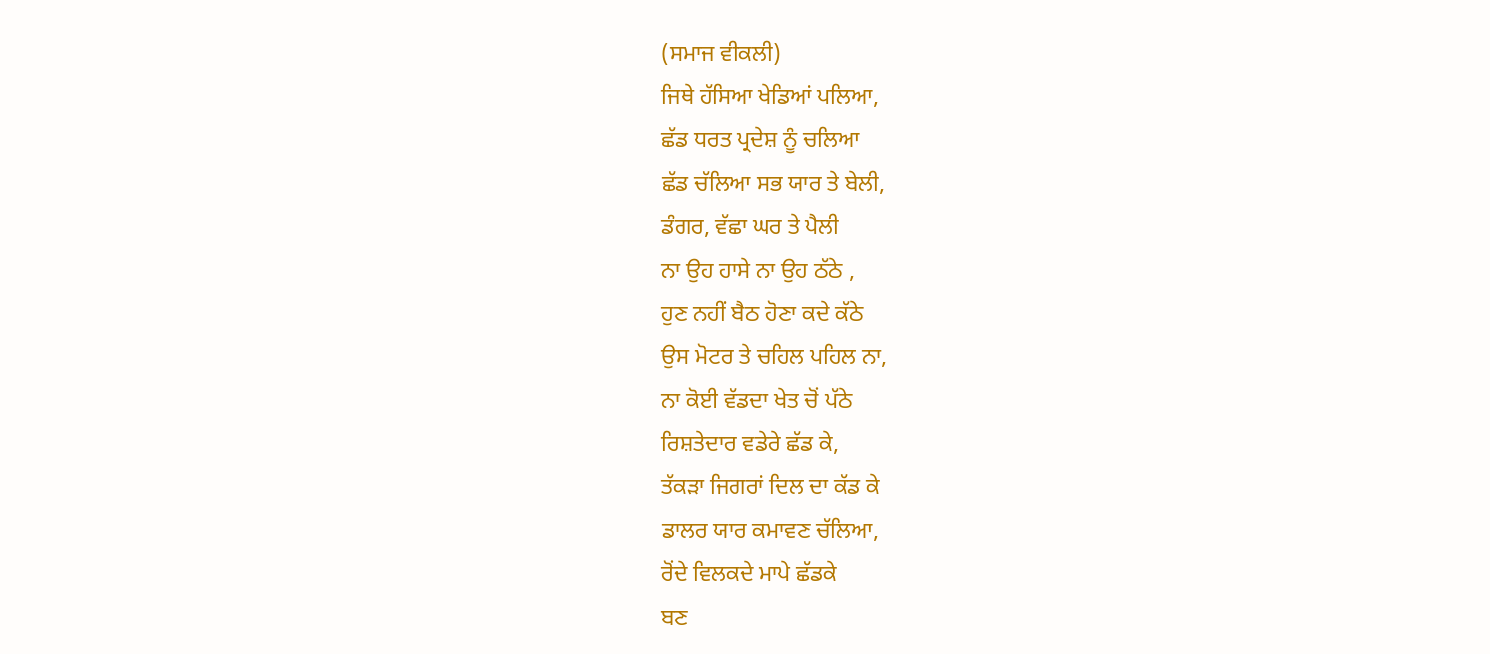(ਸਮਾਜ ਵੀਕਲੀ)
ਜਿਥੇ ਹੱਸਿਆ ਖੇਡਿਆਂ ਪਲਿਆ,
ਛੱਡ ਧਰਤ ਪ੍ਰਦੇਸ਼ ਨੂੰ ਚਲਿਆ
ਛੱਡ ਚੱਲਿਆ ਸਭ ਯਾਰ ਤੇ ਬੇਲੀ,
ਡੰਗਰ, ਵੱਛਾ ਘਰ ਤੇ ਪੈਲੀ
ਨਾ ਉਹ ਹਾਸੇ ਨਾ ਉਹ ਠੱਠੇ ,
ਹੁਣ ਨਹੀਂ ਬੈਠ ਹੋਣਾ ਕਦੇ ਕੱਠੇ
ਉਸ ਮੋਟਰ ਤੇ ਚਹਿਲ ਪਹਿਲ ਨਾ,
ਨਾ ਕੋਈ ਵੱਡਦਾ ਖੇਤ ਚੋਂ ਪੱਠੇ
ਰਿਸ਼ਤੇਦਾਰ ਵਡੇਰੇ ਛੱਡ ਕੇ,
ਤੱਕੜਾ ਜਿਗਰਾਂ ਦਿਲ ਦਾ ਕੱਡ ਕੇ
ਡਾਲਰ ਯਾਰ ਕਮਾਵਣ ਚੱਲਿਆ,
ਰੋਂਦੇ ਵਿਲਕਦੇ ਮਾਪੇ ਛੱਡਕੇ
ਬਣ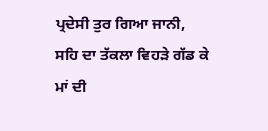ਪ੍ਰਦੇਸੀ ਤੁਰ ਗਿਆ ਜਾਨੀ,
ਸਹਿ ਦਾ ਤੱਕਲਾ ਵਿਹੜੇ ਗੱਡ ਕੇ
ਮਾਂ ਦੀ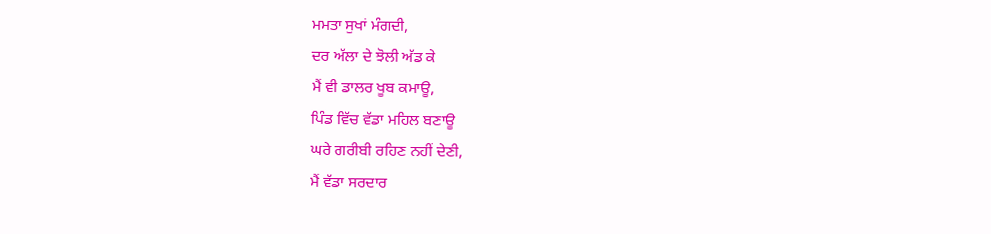ਮਮਤਾ ਸੁਖਾਂ ਮੰਗਦੀ,
ਦਰ ਅੱਲਾ ਦੇ ਝੋਲੀ ਅੱਡ ਕੇ
ਮੈਂ ਵੀ ਡਾਲਰ ਖੂਬ ਕਮਾਊ,
ਪਿੰਡ ਵਿੱਚ ਵੱਡਾ ਮਹਿਲ ਬਣਾਊ
ਘਰੇ ਗਰੀਬੀ ਰਹਿਣ ਨਹੀਂ ਦੇਣੀ,
ਮੈਂ ਵੱਡਾ ਸਰਦਾਰ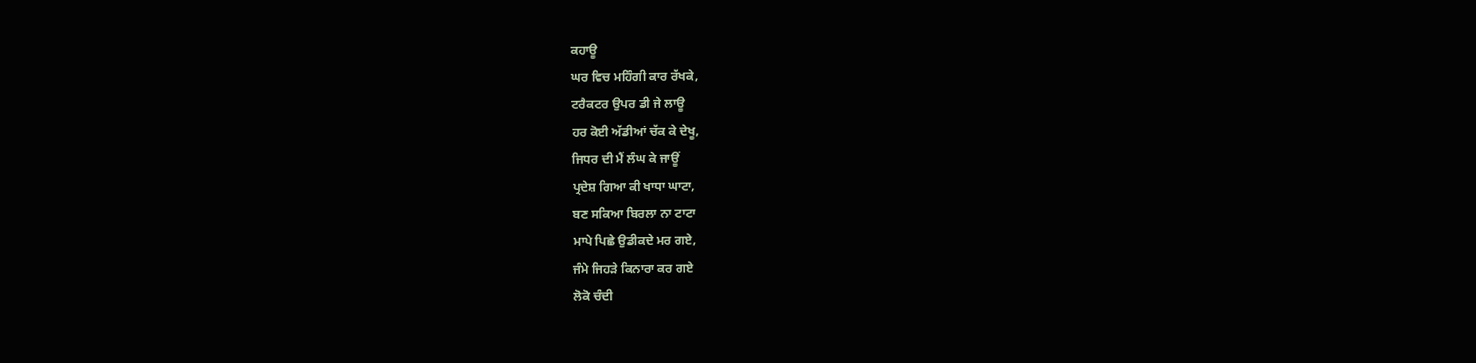ਕਹਾਊ
ਘਰ ਵਿਚ ਮਹਿੰਗੀ ਕਾਰ ਰੱਖਕੇ,
ਟਰੈਕਟਰ ਉਪਰ ਡੀ ਜੇ ਲਾਊ
ਹਰ ਕੋਈ ਅੱਡੀਆਂ ਚੱਕ ਕੇ ਦੇਖੂ,
ਜਿਧਰ ਦੀ ਮੈਂ ਲੰਘ ਕੇ ਜਾਊਂ
ਪ੍ਰਦੇਸ਼ ਗਿਆ ਕੀ ਖਾਧਾ ਘਾਟਾ,
ਬਣ ਸਕਿਆ ਬਿਰਲਾ ਨਾ ਟਾਟਾ
ਮਾਪੇ ਪਿਛੇ ਉਡੀਕਦੇ ਮਰ ਗਏ,
ਜੰਮੇ ਜਿਹੜੇ ਕਿਨਾਰਾ ਕਰ ਗਏ
ਲੋਕੋ ਚੰਦੀ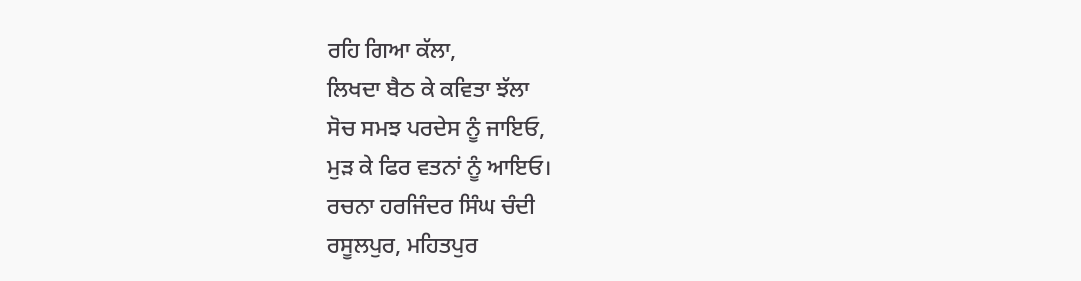ਰਹਿ ਗਿਆ ਕੱਲਾ,
ਲਿਖਦਾ ਬੈਠ ਕੇ ਕਵਿਤਾ ਝੱਲਾ
ਸੋਚ ਸਮਝ ਪਰਦੇਸ ਨੂੰ ਜਾਇਓ,
ਮੁੜ ਕੇ ਫਿਰ ਵਤਨਾਂ ਨੂੰ ਆਇਓ।
ਰਚਨਾ ਹਰਜਿੰਦਰ ਸਿੰਘ ਚੰਦੀ
ਰਸੂਲਪੁਰ, ਮਹਿਤਪੁਰ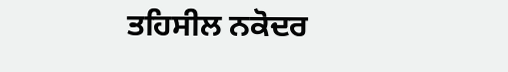ਤਹਿਸੀਲ ਨਕੋਦਰ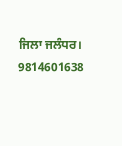ਜਿਲਾ ਜਲੰਧਰ। 9814601638